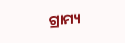ଗ୍ରାମ୍ୟ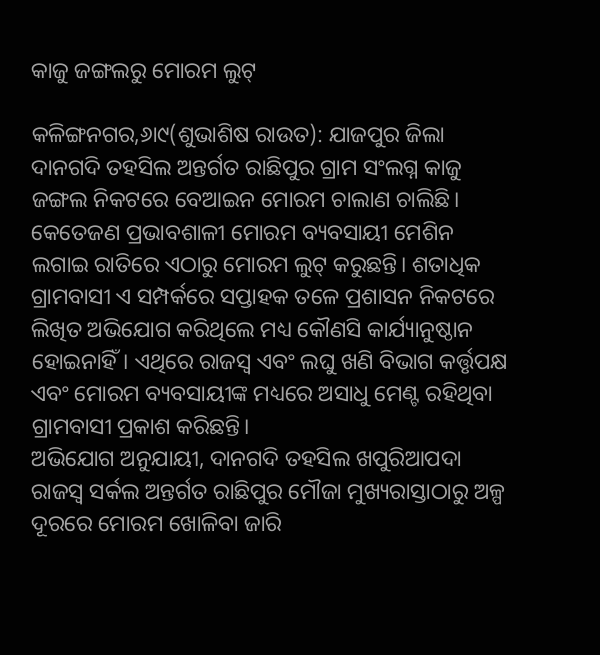କାଜୁ ଜଙ୍ଗଲରୁ ମୋରମ ଲୁଟ୍‌

କଳିଙ୍ଗନଗର,୬ା୯(ଶୁଭାଶିଷ ରାଉତ): ଯାଜପୁର ଜିଲା ଦାନଗଦି ତହସିଲ ଅନ୍ତର୍ଗତ ରାଛିପୁର ଗ୍ରାମ ସଂଲଗ୍ନ କାଜୁ ଜଙ୍ଗଲ ନିକଟରେ ବେଆଇନ ମୋରମ ଚାଲାଣ ଚାଲିଛି। କେତେଜଣ ପ୍ରଭାବଶାଳୀ ମୋରମ ବ୍ୟବସାୟୀ ମେଶିନ ଲଗାଇ ରାତିରେ ଏଠାରୁ ମୋରମ ଲୁଟ୍‌ କରୁଛନ୍ତି। ଶତାଧିକ ଗ୍ରାମବାସୀ ଏ ସମ୍ପର୍କରେ ସପ୍ତାହକ ତଳେ ପ୍ରଶାସନ ନିକଟରେ ଲିଖିତ ଅଭିଯୋଗ କରିଥିଲେ ମଧ୍ୟ କୌଣସି କାର୍ଯ୍ୟାନୁଷ୍ଠାନ ହୋଇନାହିଁ। ଏଥିରେ ରାଜସ୍ବ ଏବଂ ଲଘୁ ଖଣି ବିଭାଗ କର୍ତ୍ତୃପକ୍ଷ ଏବଂ ମୋରମ ବ୍ୟବସାୟୀଙ୍କ ମଧ୍ୟରେ ଅସାଧୁ ମେଣ୍ଟ ରହିଥିବା ଗ୍ରାମବାସୀ ପ୍ରକାଶ କରିଛନ୍ତି।
ଅଭିଯୋଗ ଅନୁଯାୟୀ, ଦାନଗଦି ତହସିଲ ଖପୁରିଆପଦା ରାଜସ୍ବ ସର୍କଲ ଅନ୍ତର୍ଗତ ରାଛିପୁର ମୌଜା ମୁଖ୍ୟରାସ୍ତାଠାରୁ ଅଳ୍ପ ଦୂରରେ ମୋରମ ଖୋଳିବା ଜାରି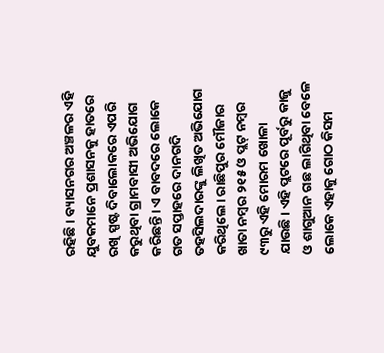ରହିଛି। ବ୍ୟାସନଗର ଅଞ୍ଚଳର ଏହି ଯୁବକମାନେ ପ୍ରଶାସନକୁ ହାତରେ ରଖି ସ୍ପଷ୍ଟ ଦିବାଲୋକରେ ଏପରି କରୁଥିବା ଗ୍ରାମବାସୀ ଅଭିଯୋଗ କରିଛନ୍ତି। ଏ ବାବଦରେ ଲୋକେ ଗତ ସପ୍ତାହରେ ଦାନଗଦି ତହସିଲଦାରଙ୍କୁ ଲିଖିତ ଅଭିଯୋଗ କରିଥିଲେ। ରାଛିପୁର ମୌଜାର ଖାତା ନମ୍ବର ୨୧୫ ଓ ପ୍ଲଟ୍‌ ନମ୍ବର ୯୩ରୁ ଏହି ମୋରମ ଖୋଳା ଯାଉଛି। ଏହି ପ୍ଲଟରେ ପୂର୍ବରୁ କାଜୁ ଓ ଶାଗୁଆନ ଗଛ ଲାଗିଥିବା ବେଳେ ଲୋକେ ଏହାକୁ ଗୋଠ କିସମ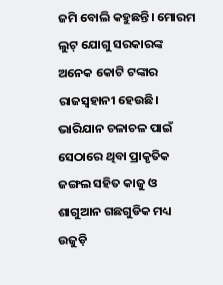ଜମି ବୋଲି କହୁଛନ୍ତି। ମୋରମ ଲୁଟ୍‌ ଯୋଗୁ ସରକାରଙ୍କ ଅନେକ କୋଟି ଟଙ୍କାର ରାଜସ୍ବହାନୀ ହେଉଛି। ଭାରିଯାନ ଚଳାଚଳ ପାଇଁ ସେଠାରେ ଥିବା ପ୍ରାକୃତିକ ଜଙ୍ଗଲ ସହିତ କାଜୁ ଓ ଶାଗୁଆନ ଗଛଗୁଡିକ ମଧ୍ୟ ଉଜୁଡ଼ି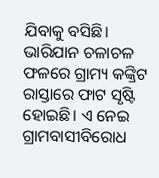ଯିବାକୁ ବସିଛି। ଭାରିଯାନ ଚଳାଚଳ ଫଳରେ ଗ୍ରାମ୍ୟ କଙ୍କ୍ରିଟ ରାସ୍ତାରେ ଫାଟ ସୃଷ୍ଟି ହୋଇଛି। ଏ ନେଇ ଗ୍ରାମବାସୀବିରୋଧ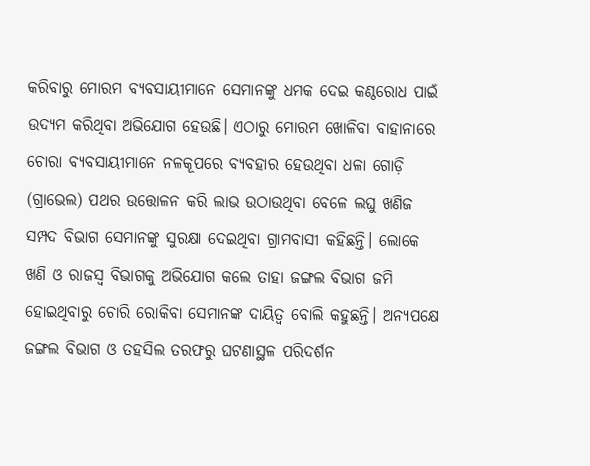କରିବାରୁ ମୋରମ ବ୍ୟବସାୟୀମାନେ ସେମାନଙ୍କୁ ଧମକ ଦେଇ କଣ୍ଠରୋଧ ପାଇଁ ଉଦ୍ୟମ କରିଥିବା ଅଭିଯୋଗ ହେଉଛି। ଏଠାରୁ ମୋରମ ଖୋଳିବା ବାହାନାରେ ଚୋରା ବ୍ୟବସାୟୀମାନେ ନଳକୂପରେ ବ୍ୟବହାର ହେଉଥିବା ଧଳା ଗୋଡ଼ି (ଗ୍ରାଭେଲ) ପଥର ଉତ୍ତୋଳନ କରି ଲାଭ ଉଠାଉଥିବା ବେଳେ ଲଘୁ ଖଣିଜ ସମ୍ପଦ ବିଭାଗ ସେମାନଙ୍କୁ ସୁରକ୍ଷା ଦେଇଥିବା ଗ୍ରାମବାସୀ କହିଛନ୍ତି। ଲୋକେ ଖଣି ଓ ରାଜସ୍ବ ବିଭାଗକୁ ଅଭିଯୋଗ କଲେ ତାହା ଜଙ୍ଗଲ ବିଭାଗ ଜମି ହୋଇଥିବାରୁ ଚୋରି ରୋକିବା ସେମାନଙ୍କ ଦାୟିତ୍ୱ ବୋଲି କହୁଛନ୍ତି। ଅନ୍ୟପକ୍ଷେ ଜଙ୍ଗଲ ବିଭାଗ ଓ ତହସିଲ ତରଫରୁ ଘଟଣାସ୍ଥଳ ପରିଦର୍ଶନ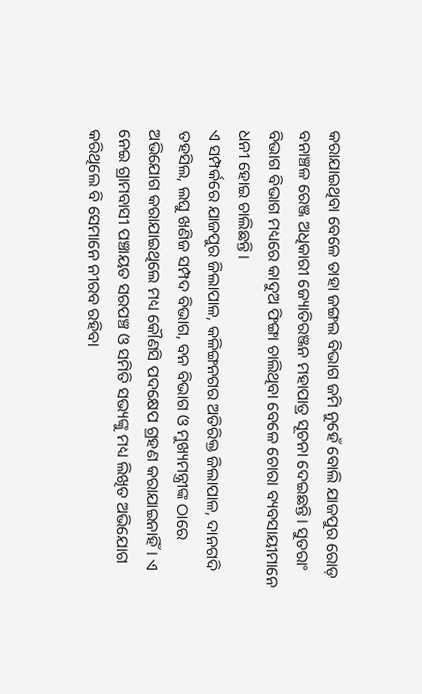କରାଯାଇଥିବା ବେଳେ ତାହା ଜଙ୍ଗଲ ବିଭାଗ ଜମି ନୁହେଁ ବୋଲି ଯାଜପୁର ରୋଡ଼ ବନାଞ୍ଚଳ ରେଞ୍ଜ ଅଧିକାରୀ ଜ୍ୟୋତିରଞ୍ଜନ ମହାପାତ୍ର ସୂଚନା ଦେଇଛନ୍ତି। ସୁତରାଂ ବିଭାଗ ବିଭାଗ ମଧ୍ୟରେ କାଦୁଅ ଫିଙ୍ଗା ଚାଲିଥିବା ବେଳେ ଚୋରା ବ୍ୟବସାୟୀମାନେ ଧନୀ ହୋଇ ଚାଲିଛନ୍ତି।
ଏ ସମ୍ପର୍କରେ ଯାଜପୁର ଜିଲାପାଳ, କଳିଙ୍ଗନଗର ଅତିରିକ୍ତ ଜିଲାପାଳ, ଦାନଗଦି ତହସିଲ, ଲଘୁ ଖଣିଜ ସମ୍ପଦ ବିଭାଗ, ବନ ବିଭାଗ ଓ ମୁଖ୍ୟମନ୍ତ୍ରୀଙ୍କ ଠାରେ ଅଭିଯୋଗ କରାଯାଇଥିଲେ ମଧ୍ୟ କୌଣସି ପଦକ୍ଷେପ ଗ୍ରହଣ କରାଯାଇନାହିଁ। ଏ ନେଇ ଗ୍ରାମବାସୀ ପଞ୍ଚାୟତ ସରପଞ୍ଚ ଓ ସମିତି ସଭ୍ୟଙ୍କୁ ମଧ୍ୟ ଲିଖିତ ଅଭିଯୋଗ କରିଥିଲେ ବି ସେମାନେ ନୀରବ ରହିବା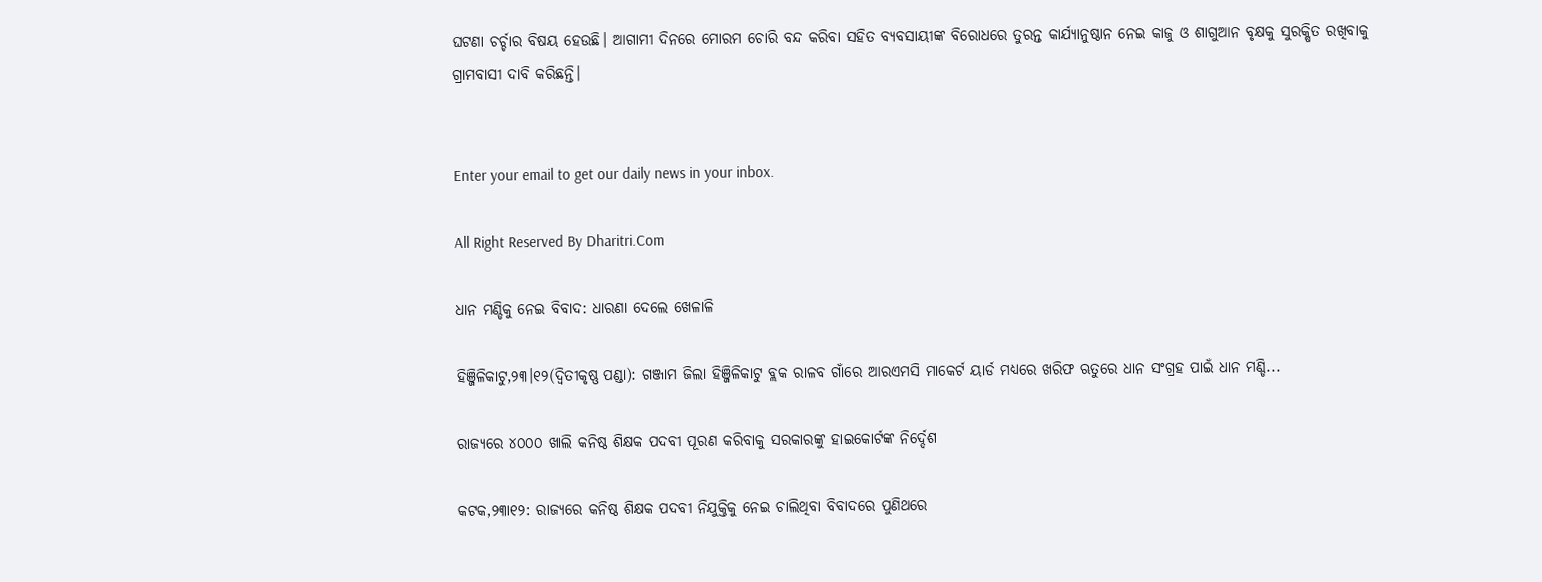ଘଟଣା ଚର୍ଚ୍ଚାର ବିଷୟ ହେଉଛି। ଆଗାମୀ ଦିନରେ ମୋରମ ଚୋରି ବନ୍ଦ କରିବା ସହିତ ବ୍ୟବସାୟୀଙ୍କ ବିରୋଧରେ ତୁରନ୍ତ କାର୍ଯ୍ୟାନୁଷ୍ଠାନ ନେଇ କାଜୁ ଓ ଶାଗୁଆନ ବୃକ୍ଷକୁ ସୁରକ୍ଷିତ ରଖିବାକୁ ଗ୍ରାମବାସୀ ଦାବି କରିଛନ୍ତି।


Enter your email to get our daily news in your inbox.

All Right Reserved By Dharitri.Com

ଧାନ ମଣ୍ଡିକୁ ନେଇ ବିବାଦ: ଧାରଣା ଦେଲେ ଖେଳାଳି

ହିଞ୍ଜିଳିକାଟୁ,୨୩।୧୨(ଦ୍ବିତୀକୃଷ୍ଣ ପଣ୍ଡା): ଗଞ୍ଜାମ ଜିଲା ହିଞ୍ଜିଳିକାଟୁ ବ୍ଲକ ରାଳବ ଗାଁରେ ଆରଏମସି ମାକେର୍ଟ ୟାର୍ଡ ମଧ୍ୟରେ ଖରିଫ ଋତୁରେ ଧାନ ସଂଗ୍ରହ ପାଇଁ ଧାନ ମଣ୍ଡି...

ରାଜ୍ୟରେ ୪୦୦୦ ଖାଲି କନିଷ୍ଠ ଶିକ୍ଷକ ପଦବୀ ପୂରଣ କରିବାକୁ ସରକାରଙ୍କୁ ହାଇକୋର୍ଟଙ୍କ ନିର୍ଦ୍ଦେଶ

କଟକ,୨୩ା୧୨: ରାଜ୍ୟରେ କନିଷ୍ଠ ଶିକ୍ଷକ ପଦବୀ ନିଯୁକ୍ତିକୁ ନେଇ ଚାଲିଥିବା ବିବାଦରେ ପୁଣିଥରେ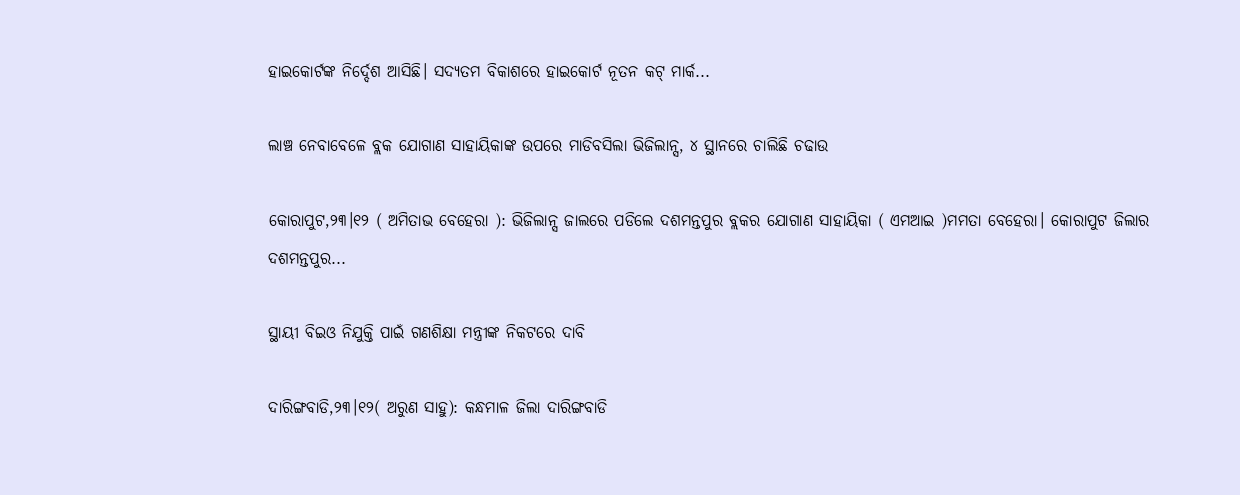ହାଇକୋର୍ଟଙ୍କ ନିର୍ଦ୍ଦେଶ ଆସିଛି। ସଦ୍ୟତମ ବିକାଶରେ ହାଇକୋର୍ଟ ନୂତନ କଟ୍ ମାର୍କ...

ଲାଞ୍ଚ ନେବାବେଳେ ବ୍ଲକ ଯୋଗାଣ ସାହାୟିକାଙ୍କ ଉପରେ ମାଡିବସିଲା ଭିଜିଲାନ୍ସ, ୪ ସ୍ଥାନରେ ଚାଲିଛି ଚଢାଉ

କୋରାପୁଟ,୨୩।୧୨ ( ଅମିତାଭ ବେହେରା ): ଭିଜିଲାନ୍ସ ଜାଲରେ ପଡିଲେ ଦଶମନ୍ତପୁର ବ୍ଲକର ଯୋଗାଣ ସାହାୟିକା ( ଏମଆଇ )ମମତା ବେହେରା। କୋରାପୁଟ ଜିଲାର ଦଶମନ୍ତପୁର...

ସ୍ଥାୟୀ ବିଇଓ ନିଯୁକ୍ତି ପାଇଁ ଗଣଶିକ୍ଷା ମନ୍ତ୍ରୀଙ୍କ ନିକଟରେ ଦାବି

ଦାରିଙ୍ଗବାଡି,୨୩।୧୨( ଅରୁଣ ସାହୁ): କନ୍ଧମାଳ ଜିଲା ଦାରିଙ୍ଗବାଡି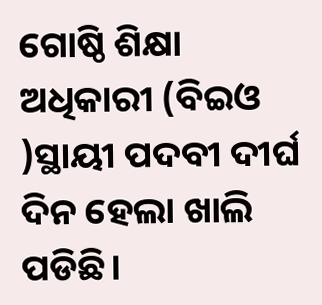ଗୋଷ୍ଠି ଶିକ୍ଷା ଅଧିକାରୀ (ବିଇଓ )ସ୍ଥାୟୀ ପଦବୀ ଦୀର୍ଘ ଦିନ ହେଲା ଖାଲି ପଡିଛି।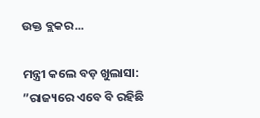ଉକ୍ତ ବ୍ଲକର...

ମନ୍ତ୍ରୀ କଲେ ବଡ଼ ଖୁଲାସା: ”ରାଜ୍ୟରେ ଏବେ ବି ରହିଛି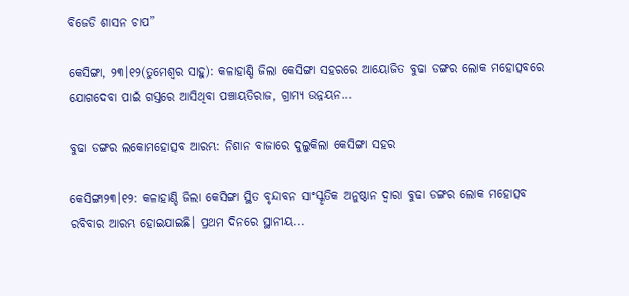ବିଜେଡି ଶାସନ ଚାପ”

କେସିଙ୍ଗା, ୨୩।୧୨(ତୁମେଶ୍ୱର ସାହୁ): କଳାହାଣ୍ଡି ଜିଲା କେସିଙ୍ଗା ସହରରେ ଆୟୋଜିତ ବୁଢା ଡଙ୍ଗର ଲୋକ ମହୋତ୍ସବରେ ଯୋଗଦେବା ପାଇଁ ଗସ୍ତରେ ଆସିଥିବା ପଞ୍ଚାୟତିରାଜ, ଗ୍ରାମ୍ୟ ଉନ୍ନୟନ...

ବୁଢା ଡଙ୍ଗର ଲକୋମହୋତ୍ସବ ଆରମ୍ଭ: ନିଶାନ ବାଜାରେ ଦୁଲୁକିଲା କେସିଙ୍ଗା ସହର

କେସିଙ୍ଗା୨୩।୧୨: କଳାହାଣ୍ଡି ଜିଲା କେସିଙ୍ଗା ସ୍ଥିତ ବୃନ୍ଦାବନ ସାଂସ୍କୃତିକ ଅନୁଷ୍ଠାନ ଦ୍ୱାରା ବୁଢା ଡଙ୍ଗର ଲୋକ ମହୋତ୍ସବ ରବିବାର ଆରମ୍ଭ ହୋଇଯାଇଛି। ପ୍ରଥମ ଦିନରେ ସ୍ଥାନୀୟ...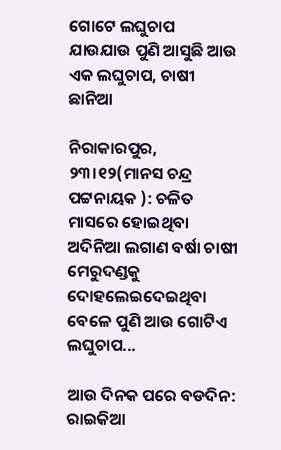ଗୋଟେ ଲଘୁଚାପ ଯାଉଯାଉ ପୁଣି ଆସୁଛି ଆଉ ଏକ ଲଘୁଚାପ, ଚାଷୀ ଛାନିଆ

ନିରାକାରପୁର, ୨୩।୧୨(ମାନସ ଚନ୍ଦ୍ର ପଟ୍ଟନାୟକ ): ଚଳିତ ମାସରେ ହୋଇଥିବା ଅଦିନିଆ ଲଗାଣ ବର୍ଷା ଚାଷୀ ମେରୁଦଣ୍ଡକୁ ଦୋହଲେଇଦେଇଥିବା ବେଳେ ପୁଣି ଆଉ ଗୋଟିଏ ଲଘୁଚାପ...

ଆଉ ଦିନକ ପରେ ବଡଦିନ: ରାଇକିଆ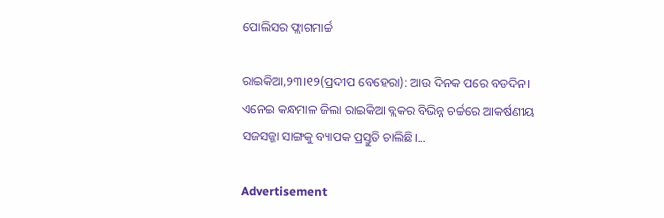ପୋଲିସର ଫ୍ଲାଗମାର୍ଚ୍ଚ

ରାଇକିଆ,୨୩।୧୨(ପ୍ରଦୀପ ବେହେରା): ଆଉ ଦିନକ ପରେ ବଡଦିନ। ଏନେଇ କନ୍ଧମାଳ ଜିଲା ରାଇକିଆ ବ୍ଲକର ବିଭିନ୍ନ ଚର୍ଚ୍ଚରେ ଆକର୍ଷଣୀୟ ସଜସଜ୍ଜା ସାଙ୍ଗକୁ ବ୍ୟାପକ ପ୍ରସ୍ତୁତି ଚାଲିଛି।...

Advertisement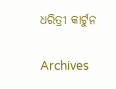ଧରିତ୍ରୀ କାର୍ଟୁନ

Archives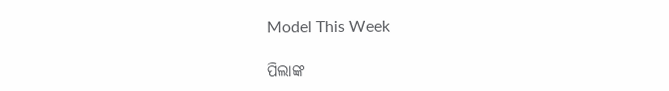Model This Week

ପିଲାଙ୍କ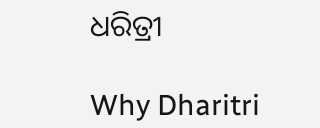ଧରିତ୍ରୀ

Why Dharitri